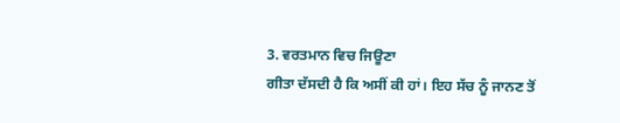3. ਵਰਤਮਾਨ ਵਿਚ ਜਿਊਣਾ
ਗੀਤਾ ਦੱਸਦੀ ਹੈ ਕਿ ਅਸੀਂ ਕੀ ਹਾਂ। ਇਹ ਸੱਚ ਨੂੰ ਜਾਨਣ ਤੋਂ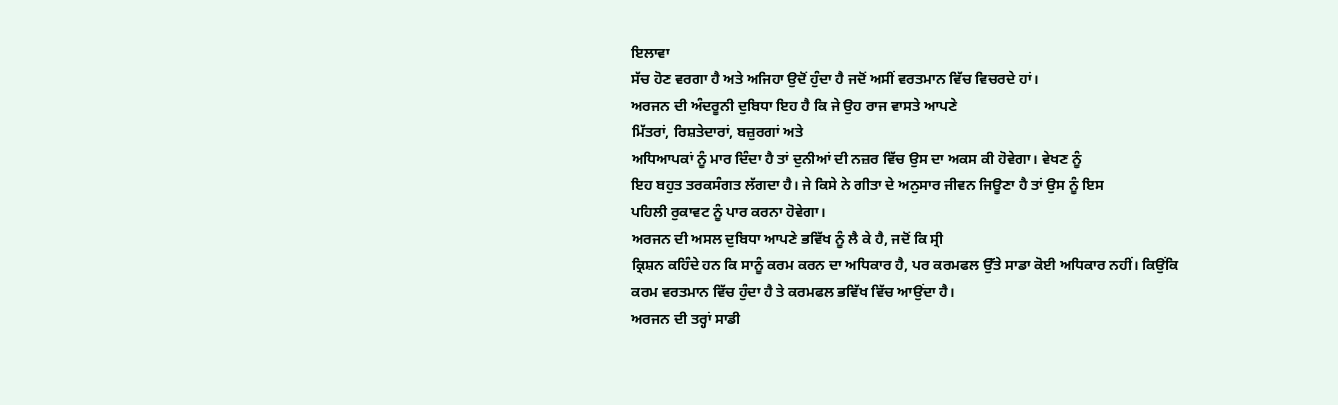ਇਲਾਵਾ
ਸੱਚ ਹੋਣ ਵਰਗਾ ਹੈ ਅਤੇ ਅਜਿਹਾ ਉਦੋਂ ਹੁੰਦਾ ਹੈ ਜਦੋਂ ਅਸੀਂ ਵਰਤਮਾਨ ਵਿੱਚ ਵਿਚਰਦੇ ਹਾਂ।
ਅਰਜਨ ਦੀ ਅੰਦਰੂਨੀ ਦੁਬਿਧਾ ਇਹ ਹੈ ਕਿ ਜੇ ਉਹ ਰਾਜ ਵਾਸਤੇ ਆਪਣੇ
ਮਿੱਤਰਾਂ, ਰਿਸ਼ਤੇਦਾਰਾਂ, ਬਜ਼ੁਰਗਾਂ ਅਤੇ
ਅਧਿਆਪਕਾਂ ਨੂੰ ਮਾਰ ਦਿੰਦਾ ਹੈ ਤਾਂ ਦੁਨੀਆਂ ਦੀ ਨਜ਼ਰ ਵਿੱਚ ਉਸ ਦਾ ਅਕਸ ਕੀ ਹੋਵੇਗਾ। ਵੇਖਣ ਨੂੰ
ਇਹ ਬਹੁਤ ਤਰਕਸੰਗਤ ਲੱਗਦਾ ਹੈ। ਜੇ ਕਿਸੇ ਨੇ ਗੀਤਾ ਦੇ ਅਨੁਸਾਰ ਜੀਵਨ ਜਿਊਣਾ ਹੈ ਤਾਂ ਉਸ ਨੂੰ ਇਸ
ਪਹਿਲੀ ਰੁਕਾਵਟ ਨੂੰ ਪਾਰ ਕਰਨਾ ਹੋਵੇਗਾ।
ਅਰਜਨ ਦੀ ਅਸਲ ਦੁਬਿਧਾ ਆਪਣੇ ਭਵਿੱਖ ਨੂੰ ਲੈ ਕੇ ਹੈ, ਜਦੋਂ ਕਿ ਸ੍ਰੀ
ਕ੍ਰਿਸ਼ਨ ਕਹਿੰਦੇ ਹਨ ਕਿ ਸਾਨੂੰ ਕਰਮ ਕਰਨ ਦਾ ਅਧਿਕਾਰ ਹੈ, ਪਰ ਕਰਮਫਲ ਉੱਤੇ ਸਾਡਾ ਕੋਈ ਅਧਿਕਾਰ ਨਹੀਂ। ਕਿਉਂਕਿ
ਕਰਮ ਵਰਤਮਾਨ ਵਿੱਚ ਹੁੰਦਾ ਹੈ ਤੇ ਕਰਮਫਲ ਭਵਿੱਖ ਵਿੱਚ ਆਉਂਦਾ ਹੈ।
ਅਰਜਨ ਦੀ ਤਰ੍ਹਾਂ ਸਾਡੀ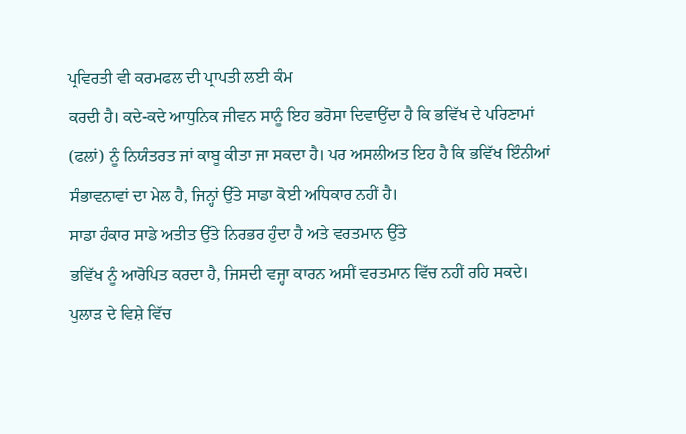ਪ੍ਰਵਿਰਤੀ ਵੀ ਕਰਮਫਲ ਦੀ ਪ੍ਰਾਪਤੀ ਲਈ ਕੰਮ
ਕਰਦੀ ਹੈ। ਕਦੇ-ਕਦੇ ਆਧੁਨਿਕ ਜੀਵਨ ਸਾਨੂੰ ਇਹ ਭਰੋਸਾ ਦਿਵਾਉਂਦਾ ਹੈ ਕਿ ਭਵਿੱਖ ਦੇ ਪਰਿਣਾਮਾਂ
(ਫਲਾਂ) ਨੂੰ ਨਿਯੰਤਰਤ ਜਾਂ ਕਾਬੂ ਕੀਤਾ ਜਾ ਸਕਦਾ ਹੈ। ਪਰ ਅਸਲੀਅਤ ਇਹ ਹੈ ਕਿ ਭਵਿੱਖ ਇੰਨੀਆਂ
ਸੰਭਾਵਨਾਵਾਂ ਦਾ ਮੇਲ ਹੈ, ਜਿਨ੍ਹਾਂ ਉੱਤੇ ਸਾਡਾ ਕੋਈ ਅਧਿਕਾਰ ਨਹੀਂ ਹੈ।
ਸਾਡਾ ਹੰਕਾਰ ਸਾਡੇ ਅਤੀਤ ਉੱਤੇ ਨਿਰਭਰ ਹੁੰਦਾ ਹੈ ਅਤੇ ਵਰਤਮਾਨ ਉੱਤੇ
ਭਵਿੱਖ ਨੂੰ ਆਰੋਪਿਤ ਕਰਦਾ ਹੈ, ਜਿਸਦੀ ਵਜ੍ਹਾ ਕਾਰਨ ਅਸੀਂ ਵਰਤਮਾਨ ਵਿੱਚ ਨਹੀਂ ਰਹਿ ਸਕਦੇ।
ਪੁਲਾੜ ਦੇ ਵਿਸ਼ੇ ਵਿੱਚ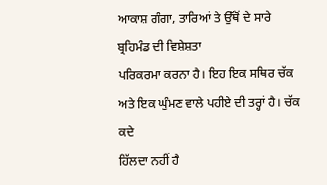ਆਕਾਸ਼ ਗੰਗਾ, ਤਾਰਿਆਂ ਤੇ ਉੱਥੋਂ ਦੇ ਸਾਰੇ ਬ੍ਰਹਿਮੰਡ ਦੀ ਵਿਸ਼ੇਸ਼ਤਾ
ਪਰਿਕਰਮਾ ਕਰਨਾ ਹੈ। ਇਹ ਇਕ ਸਥਿਰ ਚੱਕ ਅਤੇ ਇਕ ਘੁੰਮਣ ਵਾਲੇ ਪਹੀਏ ਦੀ ਤਰ੍ਹਾਂ ਹੈ। ਚੱਕ ਕਦੇ
ਹਿੱਲਦਾ ਨਹੀਂ ਹੈ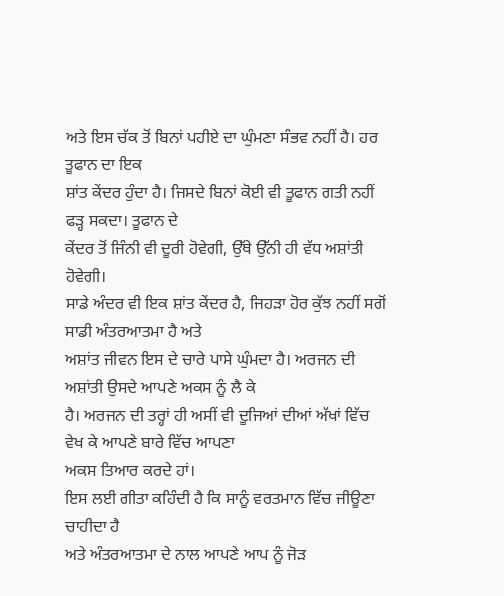ਅਤੇ ਇਸ ਚੱਕ ਤੋਂ ਬਿਨਾਂ ਪਹੀਏ ਦਾ ਘੁੰਮਣਾ ਸੰਭਵ ਨਹੀਂ ਹੈ। ਹਰ ਤੂਫਾਨ ਦਾ ਇਕ
ਸ਼ਾਂਤ ਕੇਂਦਰ ਹੁੰਦਾ ਹੈ। ਜਿਸਦੇ ਬਿਨਾਂ ਕੋਈ ਵੀ ਤੂਫਾਨ ਗਤੀ ਨਹੀਂ ਫੜ੍ਹ ਸਕਦਾ। ਤੂਫਾਨ ਦੇ
ਕੇਂਦਰ ਤੋਂ ਜਿੰਨੀ ਵੀ ਦੂਰੀ ਹੋਵੇਗੀ, ਉੱਥੇ ਉੱਨੀ ਹੀ ਵੱਧ ਅਸ਼ਾਂਤੀ ਹੋਵੇਗੀ।
ਸਾਡੇ ਅੰਦਰ ਵੀ ਇਕ ਸ਼ਾਂਤ ਕੇਂਦਰ ਹੈ, ਜਿਹੜਾ ਹੋਰ ਕੁੱਝ ਨਹੀਂ ਸਗੋਂ ਸਾਡੀ ਅੰਤਰਆਤਮਾ ਹੈ ਅਤੇ
ਅਸ਼ਾਂਤ ਜੀਵਨ ਇਸ ਦੇ ਚਾਰੇ ਪਾਸੇ ਘੁੰਮਦਾ ਹੈ। ਅਰਜਨ ਦੀ ਅਸ਼ਾਂਤੀ ਉਸਦੇ ਆਪਣੇ ਅਕਸ ਨੂੰ ਲੈ ਕੇ
ਹੈ। ਅਰਜਨ ਦੀ ਤਰ੍ਹਾਂ ਹੀ ਅਸੀਂ ਵੀ ਦੂਜਿਆਂ ਦੀਆਂ ਅੱਖਾਂ ਵਿੱਚ ਵੇਖ ਕੇ ਆਪਣੇ ਬਾਰੇ ਵਿੱਚ ਆਪਣਾ
ਅਕਸ ਤਿਆਰ ਕਰਦੇ ਹਾਂ।
ਇਸ ਲਈ ਗੀਤਾ ਕਹਿੰਦੀ ਹੈ ਕਿ ਸਾਨੂੰ ਵਰਤਮਾਨ ਵਿੱਚ ਜੀਊਣਾ ਚਾਹੀਦਾ ਹੈ
ਅਤੇ ਅੰਤਰਆਤਮਾ ਦੇ ਨਾਲ ਆਪਣੇ ਆਪ ਨੂੰ ਜੋੜ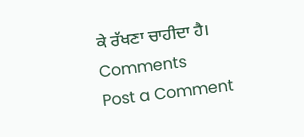ਕੇ ਰੱਖਣਾ ਚਾਹੀਦਾ ਹੈ।
Comments
Post a Comment